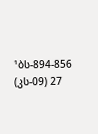¹ბს-894-856 (კს-09) 27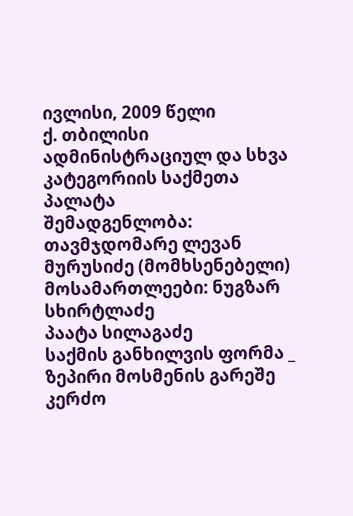ივლისი, 2009 წელი
ქ. თბილისი
ადმინისტრაციულ და სხვა კატეგორიის საქმეთა პალატა
შემადგენლობა:
თავმჯდომარე ლევან მურუსიძე (მომხსენებელი)
მოსამართლეები: ნუგზარ სხირტლაძე
პაატა სილაგაძე
საქმის განხილვის ფორმა _ ზეპირი მოსმენის გარეშე
კერძო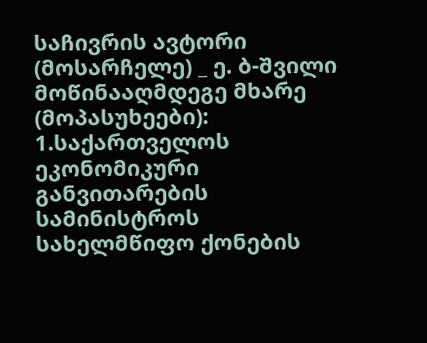საჩივრის ავტორი (მოსარჩელე) _ ე. ბ-შვილი
მოწინააღმდეგე მხარე (მოპასუხეები): 1.საქართველოს ეკონომიკური განვითარების სამინისტროს სახელმწიფო ქონების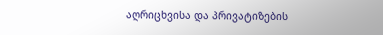აღრიცხვისა და პრივატიზების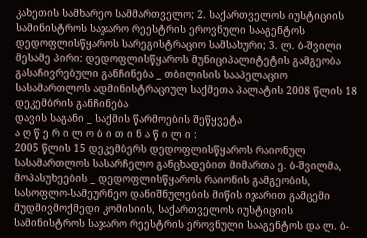კახეთის სამხარეო სამმართველო; 2. საქართველოს იუსტიციის სამინისტროს საჯარო რეესტრის ეროვნული სააგენტოს დედოფლისწყაროს სარეგისტრაციო სამსახური; 3. ლ. ბ-შვილი
მესამე პირი: დედოფლისწყაროს მუნიციპალიტეტის გამგეობა
გასაჩივრებული განჩინება _ თბილისის სააპელაციო სასამართლოს ადმინისტრაციულ საქმეთა პალატის 2008 წლის 18 დეკემბრის განჩინება
დავის საგანი _ საქმის წარმოების შეწყვეტა
ა ღ წ ე რ ი ლ ო ბ ი თ ი ნ ა წ ი ლ ი :
2005 წლის 15 დეკემბერს დედოფლისწყაროს რაიონულ სასამართლოს სასარჩელო განცხადებით მიმართა ე. ბ-შვილმა, მოპასუხეების _ დედოფლისწყაროს რაიონის გამგეობის, სასოფლო-სამეურნეო დანიშნულების მიწის იჯარით გამცემი მუდმივმოქმედი კომისიის, საქართველოს იუსტიციის სამინისტროს საჯარო რეესტრის ეროვნული სააგენტოს და ლ. ბ-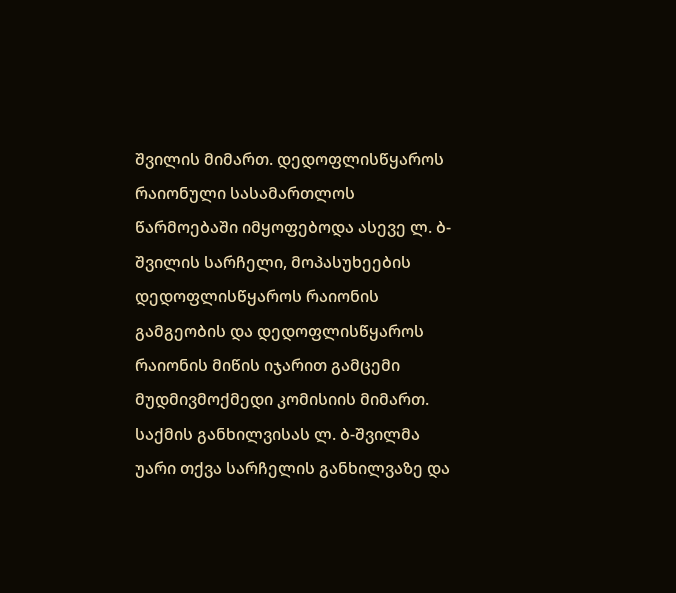შვილის მიმართ. დედოფლისწყაროს რაიონული სასამართლოს წარმოებაში იმყოფებოდა ასევე ლ. ბ-შვილის სარჩელი, მოპასუხეების დედოფლისწყაროს რაიონის გამგეობის და დედოფლისწყაროს რაიონის მიწის იჯარით გამცემი მუდმივმოქმედი კომისიის მიმართ.
საქმის განხილვისას ლ. ბ-შვილმა უარი თქვა სარჩელის განხილვაზე და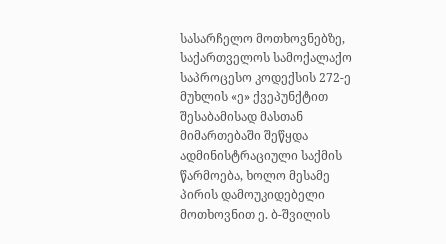სასარჩელო მოთხოვნებზე, საქართველოს სამოქალაქო საპროცესო კოდექსის 272-ე მუხლის «ე» ქვეპუნქტით შესაბამისად მასთან მიმართებაში შეწყდა ადმინისტრაციული საქმის წარმოება, ხოლო მესამე პირის დამოუკიდებელი მოთხოვნით ე. ბ-შვილის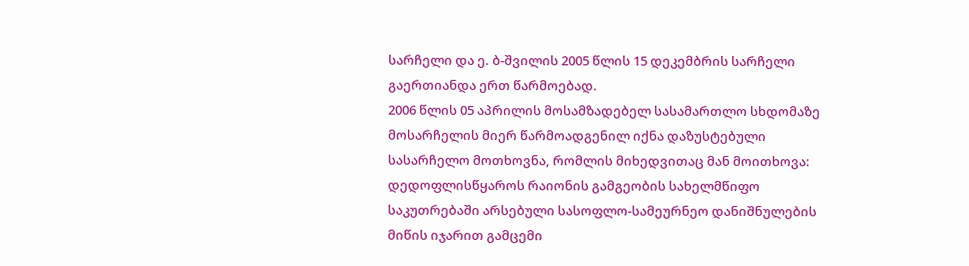სარჩელი და ე. ბ-შვილის 2005 წლის 15 დეკემბრის სარჩელი გაერთიანდა ერთ წარმოებად.
2006 წლის 05 აპრილის მოსამზადებელ სასამართლო სხდომაზე მოსარჩელის მიერ წარმოადგენილ იქნა დაზუსტებული სასარჩელო მოთხოვნა, რომლის მიხედვითაც მან მოითხოვა: დედოფლისწყაროს რაიონის გამგეობის სახელმწიფო საკუთრებაში არსებული სასოფლო-სამეურნეო დანიშნულების მიწის იჯარით გამცემი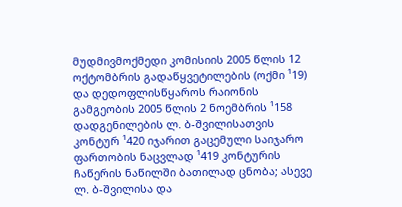მუდმივმოქმედი კომისიის 2005 წლის 12 ოქტომბრის გადაწყვეტილების (ოქმი ¹19) და დედოფლისწყაროს რაიონის გამგეობის 2005 წლის 2 ნოემბრის ¹158 დადგენილების ლ. ბ-შვილისათვის კონტურ ¹420 იჯარით გაცემული საიჯარო ფართობის ნაცვლად ¹419 კონტურის ჩაწერის ნაწილში ბათილად ცნობა; ასევე ლ. ბ-შვილისა და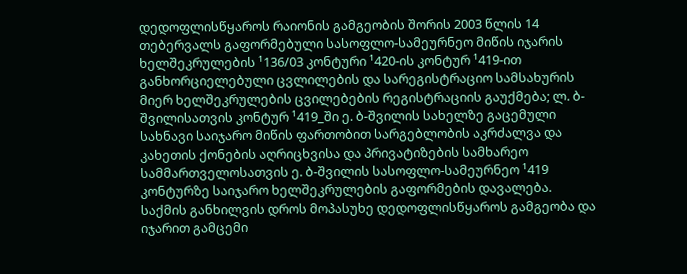დედოფლისწყაროს რაიონის გამგეობის შორის 2003 წლის 14 თებერვალს გაფორმებული სასოფლო-სამეურნეო მიწის იჯარის ხელშეკრულების ¹136/03 კონტური ¹420-ის კონტურ ¹419-ით განხორციელებული ცვლილების და სარეგისტრაციო სამსახურის მიერ ხელშეკრულების ცვილებების რეგისტრაციის გაუქმება; ლ. ბ-შვილისათვის კონტურ ¹419_ში ე. ბ-შვილის სახელზე გაცემული სახნავი საიჯარო მიწის ფართობით სარგებლობის აკრძალვა და კახეთის ქონების აღრიცხვისა და პრივატიზების სამხარეო სამმართველოსათვის ე. ბ-შვილის სასოფლო-სამეურნეო ¹419 კონტურზე საიჯარო ხელშეკრულების გაფორმების დავალება.
საქმის განხილვის დროს მოპასუხე დედოფლისწყაროს გამგეობა და იჯარით გამცემი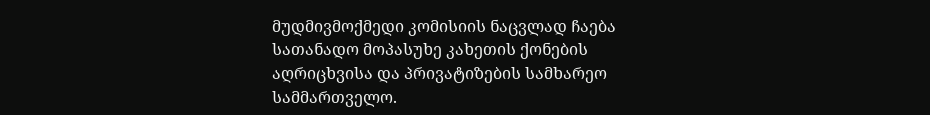მუდმივმოქმედი კომისიის ნაცვლად ჩაება სათანადო მოპასუხე კახეთის ქონების აღრიცხვისა და პრივატიზების სამხარეო სამმართველო.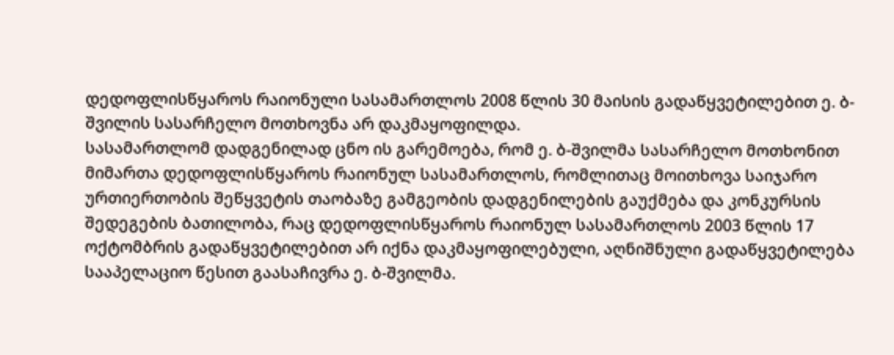დედოფლისწყაროს რაიონული სასამართლოს 2008 წლის 30 მაისის გადაწყვეტილებით ე. ბ-შვილის სასარჩელო მოთხოვნა არ დაკმაყოფილდა.
სასამართლომ დადგენილად ცნო ის გარემოება, რომ ე. ბ-შვილმა სასარჩელო მოთხონით მიმართა დედოფლისწყაროს რაიონულ სასამართლოს, რომლითაც მოითხოვა საიჯარო ურთიერთობის შეწყვეტის თაობაზე გამგეობის დადგენილების გაუქმება და კონკურსის შედეგების ბათილობა, რაც დედოფლისწყაროს რაიონულ სასამართლოს 2003 წლის 17 ოქტომბრის გადაწყვეტილებით არ იქნა დაკმაყოფილებული, აღნიშნული გადაწყვეტილება სააპელაციო წესით გაასაჩივრა ე. ბ-შვილმა.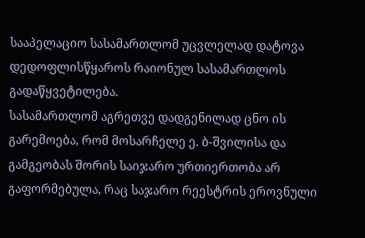სააპელაციო სასამართლომ უცვლელად დატოვა დედოფლისწყაროს რაიონულ სასამართლოს გადაწყვეტილება.
სასამართლომ აგრეთვე დადგენილად ცნო ის გარემოება, რომ მოსარჩელე ე. ბ-შვილისა და გამგეობას შორის საიჯარო ურთიერთობა არ გაფორმებულა, რაც საჯარო რეესტრის ეროვნული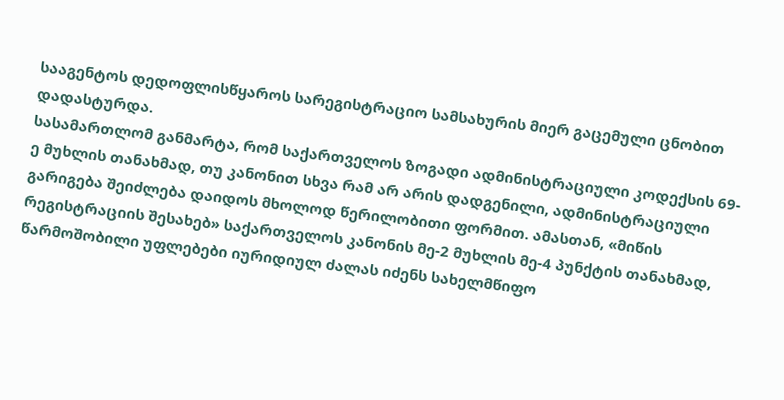სააგენტოს დედოფლისწყაროს სარეგისტრაციო სამსახურის მიერ გაცემული ცნობით დადასტურდა.
სასამართლომ განმარტა, რომ საქართველოს ზოგადი ადმინისტრაციული კოდექსის 69-ე მუხლის თანახმად, თუ კანონით სხვა რამ არ არის დადგენილი, ადმინისტრაციული გარიგება შეიძლება დაიდოს მხოლოდ წერილობითი ფორმით. ამასთან, «მიწის რეგისტრაციის შესახებ» საქართველოს კანონის მე-2 მუხლის მე-4 პუნქტის თანახმად, წარმოშობილი უფლებები იურიდიულ ძალას იძენს სახელმწიფო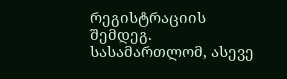რეგისტრაციის შემდეგ.
სასამართლომ, ასევე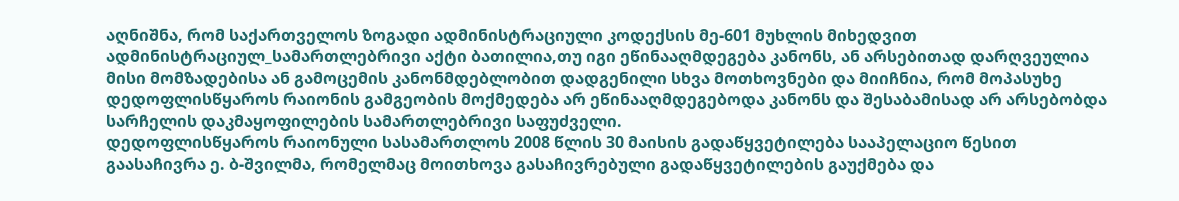აღნიშნა, რომ საქართველოს ზოგადი ადმინისტრაციული კოდექსის მე-601 მუხლის მიხედვით ადმინისტრაციულ_სამართლებრივი აქტი ბათილია,თუ იგი ეწინააღმდეგება კანონს, ან არსებითად დარღვეულია მისი მომზადებისა ან გამოცემის კანონმდებლობით დადგენილი სხვა მოთხოვნები და მიიჩნია, რომ მოპასუხე დედოფლისწყაროს რაიონის გამგეობის მოქმედება არ ეწინააღმდეგებოდა კანონს და შესაბამისად არ არსებობდა სარჩელის დაკმაყოფილების სამართლებრივი საფუძველი.
დედოფლისწყაროს რაიონული სასამართლოს 2008 წლის 30 მაისის გადაწყვეტილება სააპელაციო წესით გაასაჩივრა ე. ბ-შვილმა, რომელმაც მოითხოვა გასაჩივრებული გადაწყვეტილების გაუქმება და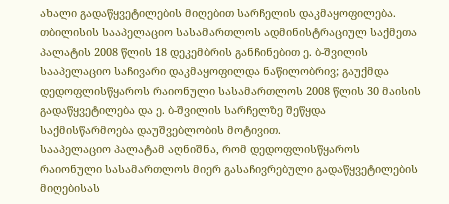ახალი გადაწყვეტილების მიღებით სარჩელის დაკმაყოფილება.
თბილისის სააპელაციო სასამართლოს ადმინისტრაციულ საქმეთა პალატის 2008 წლის 18 დეკემბრის განჩინებით ე. ბ-შვილის სააპელაციო საჩივარი დაკმაყოფილდა ნაწილობრივ; გაუქმდა დედოფლისწყაროს რაიონული სასამართლოს 2008 წლის 30 მაისის გადაწყვეტილება და ე. ბ-შვილის სარჩელზე შეწყდა საქმისწარმოება დაუშვებლობის მოტივით.
სააპელაციო პალატამ აღნიშნა, რომ დედოფლისწყაროს რაიონული სასამართლოს მიერ გასაჩივრებული გადაწყვეტილების მიღებისას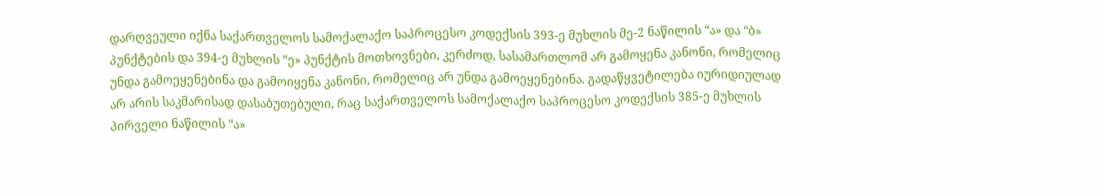დარღვეული იქნა საქართველოს სამოქალაქო საპროცესო კოდექსის 393-ე მუხლის მე-2 ნაწილის “ა» და “ბ» პუნქტების და 394-ე მუხლის “ე» პუნქტის მოთხოვნები, კერძოდ, სასამართლომ არ გამოყენა კანონი, რომელიც უნდა გამოეყენებინა და გამოიყენა კანონი, რომელიც არ უნდა გამოეყენებინა. გადაწყვეტილება იურიდიულად არ არის საკმარისად დასაბუთებული, რაც საქართველოს სამოქალაქო საპროცესო კოდექსის 385-ე მუხლის პირველი ნაწილის “ა»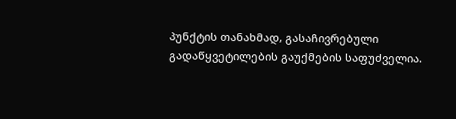პუნქტის თანახმად, გასაჩივრებული გადაწყვეტილების გაუქმების საფუძველია.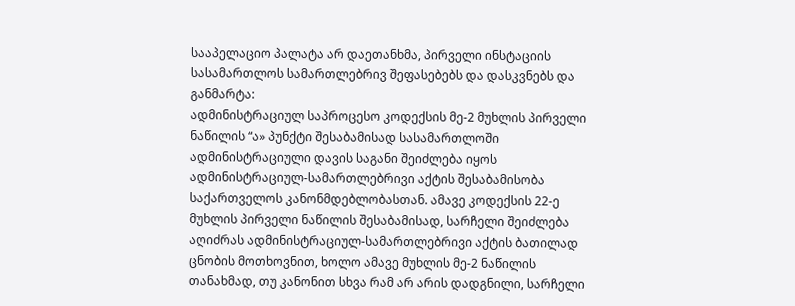სააპელაციო პალატა არ დაეთანხმა, პირველი ინსტაციის სასამართლოს სამართლებრივ შეფასებებს და დასკვნებს და განმარტა:
ადმინისტრაციულ საპროცესო კოდექსის მე-2 მუხლის პირველი ნაწილის “ა» პუნქტი შესაბამისად სასამართლოში ადმინისტრაციული დავის საგანი შეიძლება იყოს ადმინისტრაციულ-სამართლებრივი აქტის შესაბამისობა საქართველოს კანონმდებლობასთან. ამავე კოდექსის 22-ე მუხლის პირველი ნაწილის შესაბამისად, სარჩელი შეიძლება აღიძრას ადმინისტრაციულ-სამართლებრივი აქტის ბათილად ცნობის მოთხოვნით, ხოლო ამავე მუხლის მე-2 ნაწილის თანახმად, თუ კანონით სხვა რამ არ არის დადგნილი, სარჩელი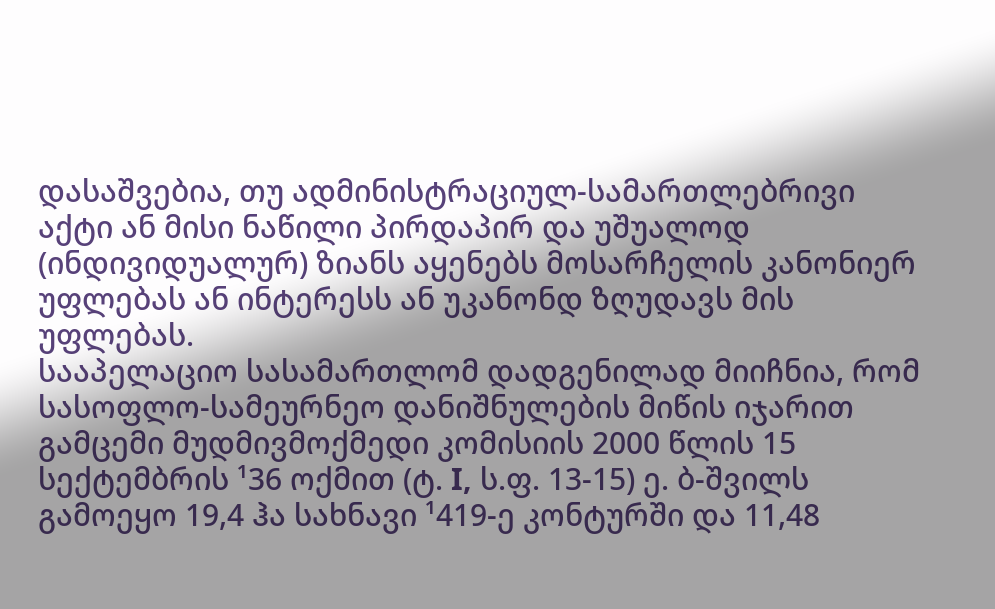დასაშვებია, თუ ადმინისტრაციულ-სამართლებრივი აქტი ან მისი ნაწილი პირდაპირ და უშუალოდ (ინდივიდუალურ) ზიანს აყენებს მოსარჩელის კანონიერ უფლებას ან ინტერესს ან უკანონდ ზღუდავს მის უფლებას.
სააპელაციო სასამართლომ დადგენილად მიიჩნია, რომ სასოფლო-სამეურნეო დანიშნულების მიწის იჯარით გამცემი მუდმივმოქმედი კომისიის 2000 წლის 15 სექტემბრის ¹36 ოქმით (ტ. I, ს.ფ. 13-15) ე. ბ-შვილს გამოეყო 19,4 ჰა სახნავი ¹419-ე კონტურში და 11,48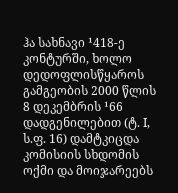ჰა სახნავი ¹418-ე კონტურში, ხოლო დედოფლისწყაროს გამგეობის 2000 წლის 8 დეკემბრის ¹66 დადგენილებით (ტ. I, ს.ფ. 16) დამტკიცდა კომისიის სხდომის ოქმი და მოიჯარეებს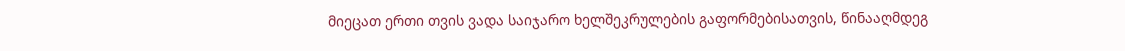მიეცათ ერთი თვის ვადა საიჯარო ხელშეკრულების გაფორმებისათვის, წინააღმდეგ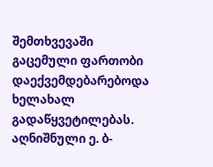შემთხვევაში გაცემული ფართობი დაექვემდებარებოდა ხელახალ გადაწყვეტილებას. აღნიშნული ე. ბ-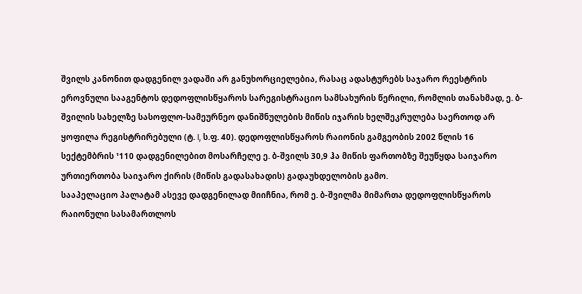შვილს კანონით დადგენილ ვადაში არ განუხორციელებია, რასაც ადასტურებს საჯარო რეესტრის ეროვნული სააგენტოს დედოფლისწყაროს სარეგისტრაციო სამსახურის წერილი, რომლის თანახმად, ე. ბ-შვილის სახელზე სასოფლო-სამეურნეო დანიშნულების მიწის იჯარის ხელშეკრულება საერთოდ არ ყოფილა რეგისტრირებული (ტ. I, ს.ფ. 40). დედოფლისწყაროს რაიონის გამგეობის 2002 წლის 16 სექტემბრის ¹110 დადგენილებით მოსარჩელე ე. ბ-შვილს 30,9 ჰა მიწის ფართობზე შეუწყდა საიჯარო ურთიერთობა საიჯარო ქირის (მიწის გადასახადის) გადაუხდელობის გამო.
სააპელაციო პალატამ ასევე დადგენილად მიიჩნია, რომ ე. ბ-შვილმა მიმართა დედოფლისწყაროს რაიონული სასამართლოს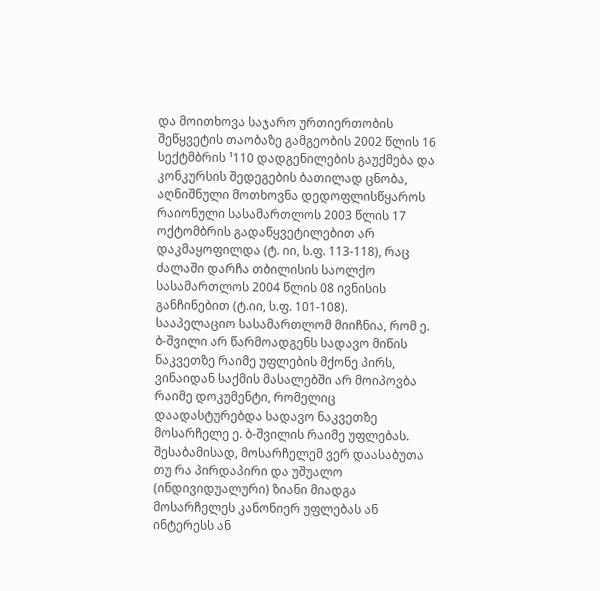და მოითხოვა საჯარო ურთიერთობის შეწყვეტის თაობაზე გამგეობის 2002 წლის 16 სექტმბრის ¹110 დადგენილების გაუქმება და კონკურსის შედეგების ბათილად ცნობა, აღნიშნული მოთხოვნა დედოფლისწყაროს რაიონული სასამართლოს 2003 წლის 17 ოქტომბრის გადაწყვეტილებით არ დაკმაყოფილდა (ტ. იი, ს.ფ. 113-118), რაც ძალაში დარჩა თბილისის საოლქო სასამართლოს 2004 წლის 08 ივნისის განჩინებით (ტ.იი, ს.ფ. 101-108).
სააპელაციო სასამართლომ მიიჩნია, რომ ე. ბ-შვილი არ წარმოადგენს სადავო მიწის ნაკვეთზე რაიმე უფლების მქონე პირს, ვინაიდან საქმის მასალებში არ მოიპოვბა რაიმე დოკუმენტი, რომელიც დაადასტურებდა სადავო ნაკვეთზე მოსარჩელე ე. ბ-შვილის რაიმე უფლებას. შესაბამისად, მოსარჩელემ ვერ დაასაბუთა თუ რა პირდაპირი და უშუალო (ინდივიდუალური) ზიანი მიადგა მოსარჩელეს კანონიერ უფლებას ან ინტერესს ან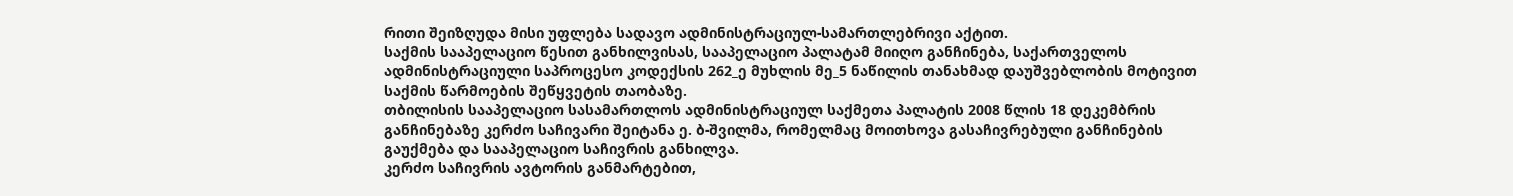რითი შეიზღუდა მისი უფლება სადავო ადმინისტრაციულ-სამართლებრივი აქტით.
საქმის სააპელაციო წესით განხილვისას, სააპელაციო პალატამ მიიღო განჩინება, საქართველოს ადმინისტრაციული საპროცესო კოდექსის 262_ე მუხლის მე_5 ნაწილის თანახმად დაუშვებლობის მოტივით საქმის წარმოების შეწყვეტის თაობაზე.
თბილისის სააპელაციო სასამართლოს ადმინისტრაციულ საქმეთა პალატის 2008 წლის 18 დეკემბრის განჩინებაზე კერძო საჩივარი შეიტანა ე. ბ-შვილმა, რომელმაც მოითხოვა გასაჩივრებული განჩინების გაუქმება და სააპელაციო საჩივრის განხილვა.
კერძო საჩივრის ავტორის განმარტებით,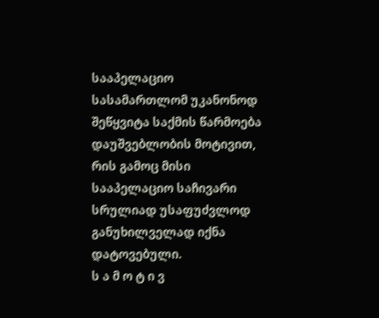სააპელაციო სასამართლომ უკანონოდ შეწყვიტა საქმის წარმოება დაუშვებლობის მოტივით, რის გამოც მისი სააპელაციო საჩივარი სრულიად უსაფუძვლოდ განუხილველად იქნა დატოვებული.
ს ა მ ო ტ ი ვ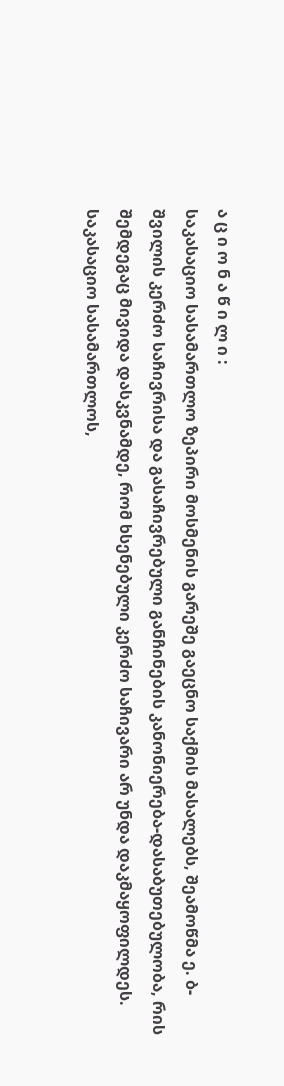ა ც ი ო ნ ა წ ი ლ ი :
საკასაციო სასამართლო ზეპირი მოსმენის გარეშე გაეცნო საქმის მასალებს, შეამოწმა ე. ბ-შვილის კერძო საჩივრისა და გასაჩივრებული განჩინების კანონიერება-დასაბუთებულობა, რის შემდეგაც მივიდა დასკვნამდე, რომ ხსენებული კერძო საჩივარი არ უნდა დაკმაყოფილდეს.
საკასაციო სასამართლოს,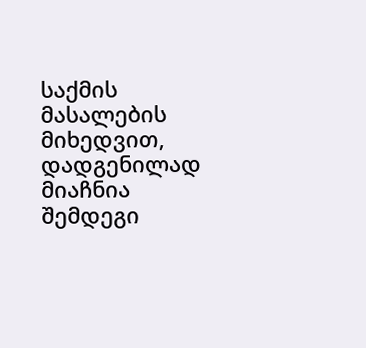საქმის მასალების მიხედვით, დადგენილად მიაჩნია შემდეგი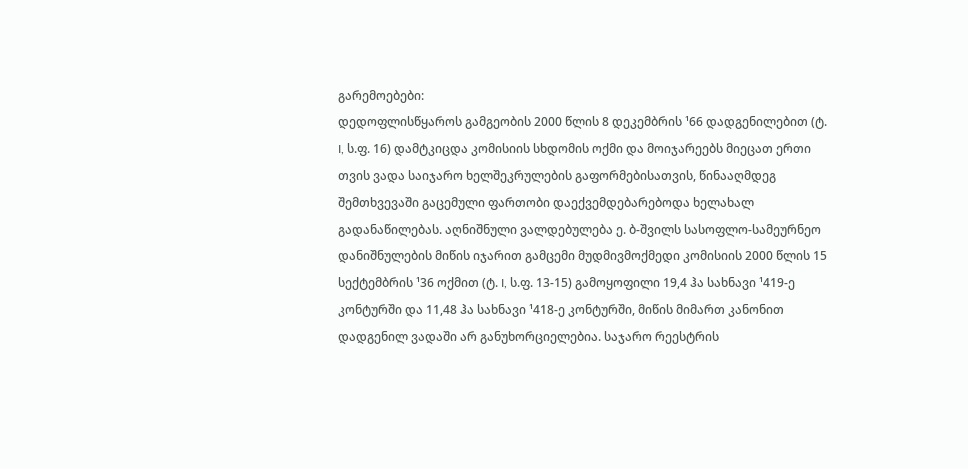გარემოებები:
დედოფლისწყაროს გამგეობის 2000 წლის 8 დეკემბრის ¹66 დადგენილებით (ტ. I, ს.ფ. 16) დამტკიცდა კომისიის სხდომის ოქმი და მოიჯარეებს მიეცათ ერთი თვის ვადა საიჯარო ხელშეკრულების გაფორმებისათვის, წინააღმდეგ შემთხვევაში გაცემული ფართობი დაექვემდებარებოდა ხელახალ გადანაწილებას. აღნიშნული ვალდებულება ე. ბ-შვილს სასოფლო-სამეურნეო დანიშნულების მიწის იჯარით გამცემი მუდმივმოქმედი კომისიის 2000 წლის 15 სექტემბრის ¹36 ოქმით (ტ. I, ს.ფ. 13-15) გამოყოფილი 19,4 ჰა სახნავი ¹419-ე კონტურში და 11,48 ჰა სახნავი ¹418-ე კონტურში, მიწის მიმართ კანონით დადგენილ ვადაში არ განუხორციელებია. საჯარო რეესტრის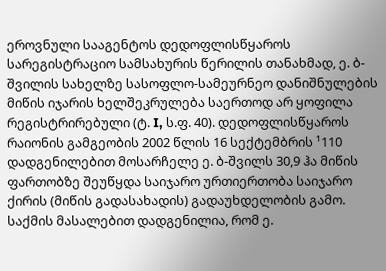ეროვნული სააგენტოს დედოფლისწყაროს სარეგისტრაციო სამსახურის წერილის თანახმად, ე. ბ-შვილის სახელზე სასოფლო-სამეურნეო დანიშნულების მიწის იჯარის ხელშეკრულება საერთოდ არ ყოფილა რეგისტრირებული (ტ. I, ს.ფ. 40). დედოფლისწყაროს რაიონის გამგეობის 2002 წლის 16 სექტემბრის ¹110 დადგენილებით მოსარჩელე ე. ბ-შვილს 30,9 ჰა მიწის ფართობზე შეუწყდა საიჯარო ურთიერთობა საიჯარო ქირის (მიწის გადასახადის) გადაუხდელობის გამო. საქმის მასალებით დადგენილია, რომ ე.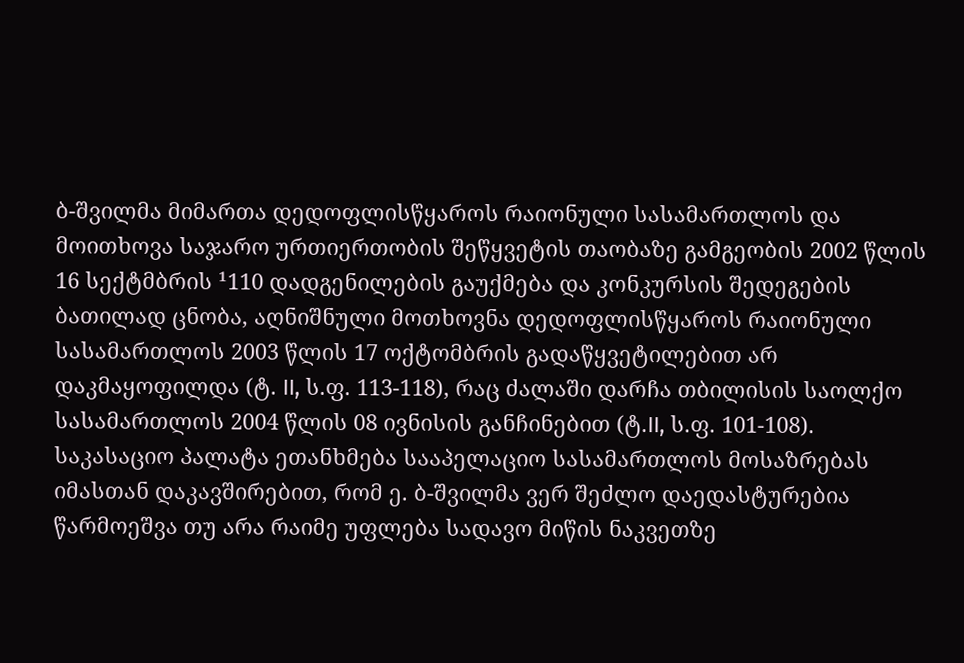ბ-შვილმა მიმართა დედოფლისწყაროს რაიონული სასამართლოს და მოითხოვა საჯარო ურთიერთობის შეწყვეტის თაობაზე გამგეობის 2002 წლის 16 სექტმბრის ¹110 დადგენილების გაუქმება და კონკურსის შედეგების ბათილად ცნობა, აღნიშნული მოთხოვნა დედოფლისწყაროს რაიონული სასამართლოს 2003 წლის 17 ოქტომბრის გადაწყვეტილებით არ დაკმაყოფილდა (ტ. II, ს.ფ. 113-118), რაც ძალაში დარჩა თბილისის საოლქო სასამართლოს 2004 წლის 08 ივნისის განჩინებით (ტ.II, ს.ფ. 101-108).
საკასაციო პალატა ეთანხმება სააპელაციო სასამართლოს მოსაზრებას იმასთან დაკავშირებით, რომ ე. ბ-შვილმა ვერ შეძლო დაედასტურებია წარმოეშვა თუ არა რაიმე უფლება სადავო მიწის ნაკვეთზე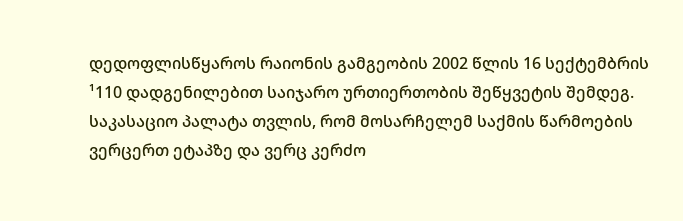დედოფლისწყაროს რაიონის გამგეობის 2002 წლის 16 სექტემბრის ¹110 დადგენილებით საიჯარო ურთიერთობის შეწყვეტის შემდეგ. საკასაციო პალატა თვლის, რომ მოსარჩელემ საქმის წარმოების ვერცერთ ეტაპზე და ვერც კერძო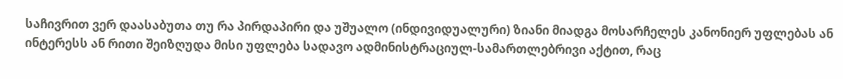საჩივრით ვერ დაასაბუთა თუ რა პირდაპირი და უშუალო (ინდივიდუალური) ზიანი მიადგა მოსარჩელეს კანონიერ უფლებას ან ინტერესს ან რითი შეიზღუდა მისი უფლება სადავო ადმინისტრაციულ-სამართლებრივი აქტით, რაც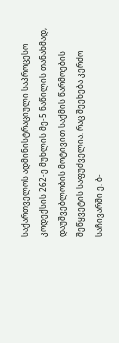საქართველოს ადმინისტრაციული საპროცესო კოდექსის 262-ე მუხლის მე-5 ნაწილის თანახმად, დაუშვებლობის მოტივით საქმის წარმოების შეწყვეტის საფუძველია. რაც შეეხება კერძო საჩივარში ე. ბ-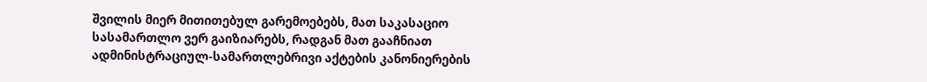შვილის მიერ მითითებულ გარემოებებს, მათ საკასაციო სასამართლო ვერ გაიზიარებს, რადგან მათ გააჩნიათ ადმინისტრაციულ-სამართლებრივი აქტების კანონიერების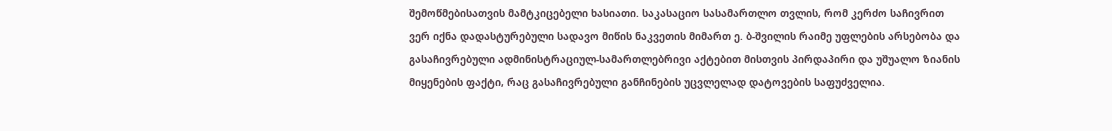შემოწმებისათვის მამტკიცებელი ხასიათი. საკასაციო სასამართლო თვლის, რომ კერძო საჩივრით ვერ იქნა დადასტურებული სადავო მიწის ნაკვეთის მიმართ ე. ბ-შვილის რაიმე უფლების არსებობა და გასაჩივრებული ადმინისტრაციულ-სამართლებრივი აქტებით მისთვის პირდაპირი და უშუალო ზიანის მიყენების ფაქტი, რაც გასაჩივრებული განჩინების უცვლელად დატოვების საფუძველია.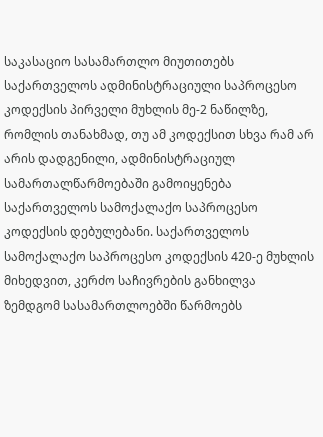საკასაციო სასამართლო მიუთითებს საქართველოს ადმინისტრაციული საპროცესო კოდექსის პირველი მუხლის მე-2 ნაწილზე, რომლის თანახმად, თუ ამ კოდექსით სხვა რამ არ არის დადგენილი, ადმინისტრაციულ სამართალწარმოებაში გამოიყენება საქართველოს სამოქალაქო საპროცესო კოდექსის დებულებანი. საქართველოს სამოქალაქო საპროცესო კოდექსის 420-ე მუხლის მიხედვით, კერძო საჩივრების განხილვა ზემდგომ სასამართლოებში წარმოებს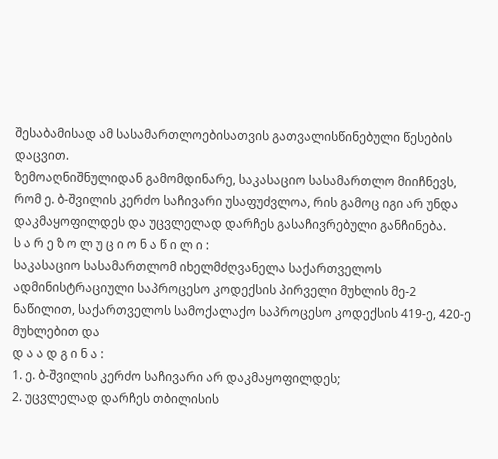შესაბამისად ამ სასამართლოებისათვის გათვალისწინებული წესების დაცვით.
ზემოაღნიშნულიდან გამომდინარე, საკასაციო სასამართლო მიიჩნევს, რომ ე. ბ-შვილის კერძო საჩივარი უსაფუძვლოა, რის გამოც იგი არ უნდა დაკმაყოფილდეს და უცვლელად დარჩეს გასაჩივრებული განჩინება.
ს ა რ ე ზ ო ლ უ ც ი ო ნ ა წ ი ლ ი :
საკასაციო სასამართლომ იხელმძღვანელა საქართველოს ადმინისტრაციული საპროცესო კოდექსის პირველი მუხლის მე-2 ნაწილით, საქართველოს სამოქალაქო საპროცესო კოდექსის 419-ე, 420-ე მუხლებით და
დ ა ა დ გ ი ნ ა :
1. ე. ბ-შვილის კერძო საჩივარი არ დაკმაყოფილდეს;
2. უცვლელად დარჩეს თბილისის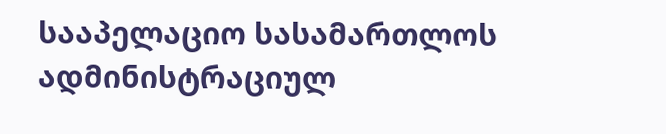სააპელაციო სასამართლოს ადმინისტრაციულ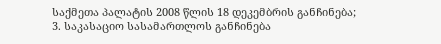საქმეთა პალატის 2008 წლის 18 დეკემბრის განჩინება;
3. საკასაციო სასამართლოს განჩინება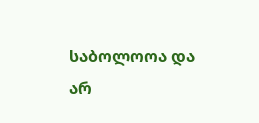საბოლოოა და არ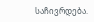საჩივრდება.